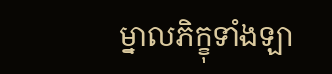ម្នាលភិក្ខុទាំងឡា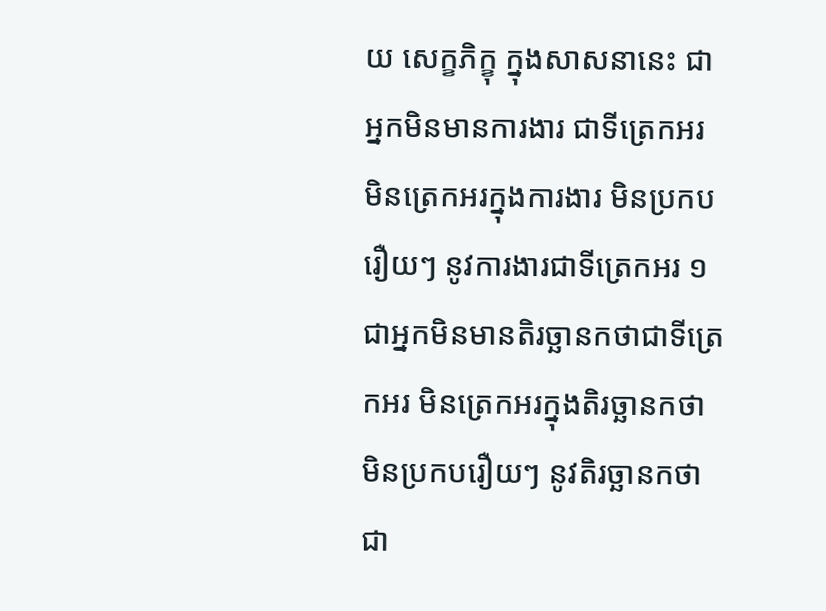យ សេក្ខភិក្ខុ ក្នុងសាសនានេះ ជាអ្នកមិនមានការងារ ជាទីត្រេកអរ មិនត្រេកអរក្នុងការងារ មិនប្រកបរឿយៗ នូវការងារជាទីត្រេកអរ ១ ជាអ្នកមិនមានតិរច្ឆានកថាជាទីត្រេកអរ មិនត្រេកអរក្នុងតិរច្ឆានកថា មិនប្រកបរឿយៗ នូវតិរច្ឆានកថាជា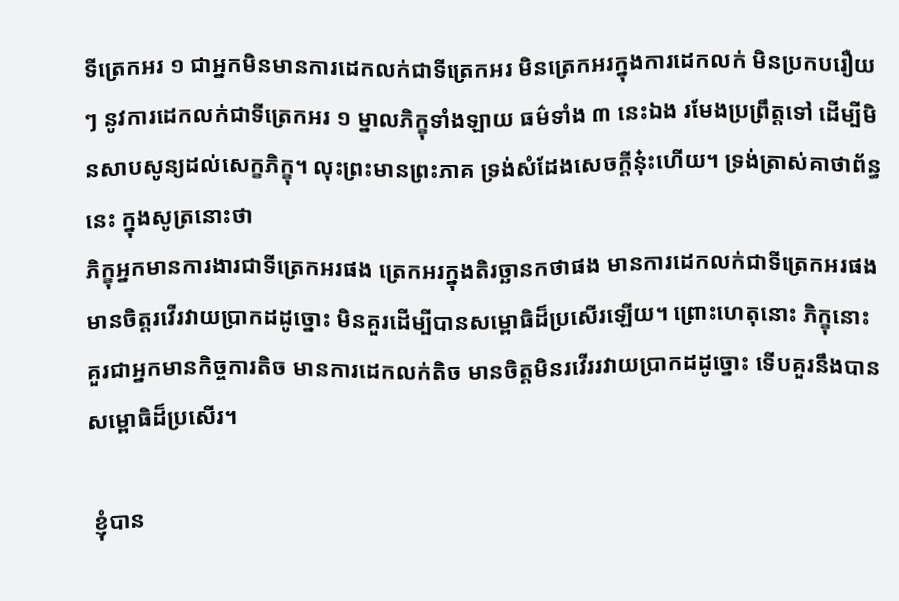ទីត្រេកអរ ១ ជាអ្នកមិនមានការដេកលក់ជាទីត្រេកអរ មិនត្រេកអរក្នុងការដេកលក់ មិនប្រកបរឿយៗ នូវការដេកលក់ជាទីត្រេកអរ ១ ម្នាលភិក្ខុទាំងឡាយ ធម៌ទាំង ៣ នេះឯង រមែងប្រព្រឹត្តទៅ ដើម្បីមិនសាបសូន្យដល់សេក្ខភិក្ខុ។ លុះព្រះមានព្រះភាគ ទ្រង់សំដែងសេចក្ដីនុ៎ះហើយ។ ទ្រង់ត្រាស់គាថាព័ន្ធនេះ ក្នុងសូត្រនោះថា
ភិក្ខុអ្នកមានការងារជាទីត្រេកអរផង ត្រេកអរក្នុងតិរច្ឆានកថាផង មានការដេកលក់ជាទីត្រេកអរផង មានចិត្តរវើរវាយប្រាកដដូច្នោះ មិនគួរដើម្បីបានសម្ពោធិដ៏ប្រសើរឡើយ។ ព្រោះហេតុនោះ ភិក្ខុនោះ គួរជាអ្នកមានកិច្ចការតិច មានការដេកលក់តិច មានចិត្តមិនរវើររវាយប្រាកដដូច្នោះ ទើបគួរនឹងបានសម្ពោធិដ៏ប្រសើរ។

 ខ្ញុំបាន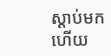ស្ដាប់មកហើយ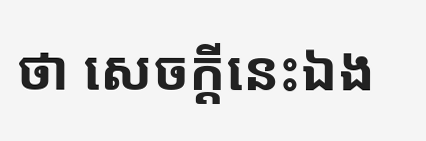ថា សេចក្ដីនេះឯង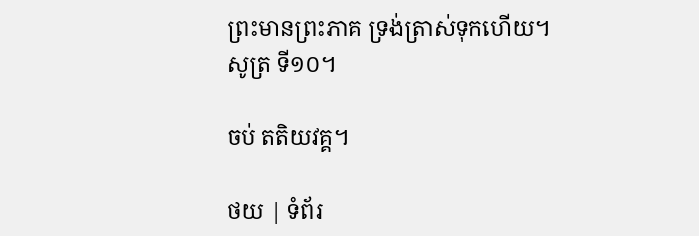ព្រះមានព្រះភាគ ទ្រង់ត្រាស់ទុកហើយ។ សូត្រ ទី១០។

ចប់ តតិយវគ្គ។

ថយ | ទំព័រ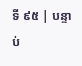ទី ៩៥ | បន្ទាប់